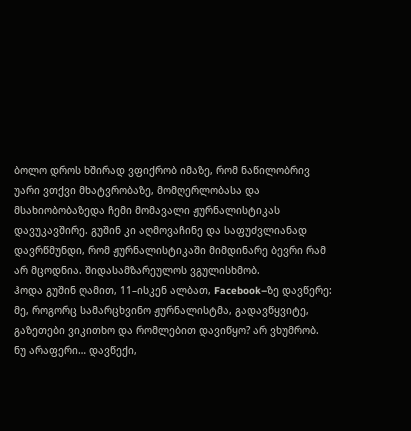ბოლო დროს ხშირად ვფიქრობ იმაზე, რომ ნაწილობრივ უარი ვთქვი მხატვრობაზე, მომღერლობასა და მსახიობობაზედა ჩემი მომავალი ჟურნალისტიკას დავუკავშირე. გუშინ კი აღმოვაჩინე და საფუძვლიანად დავრწმუნდი, რომ ჟურნალისტიკაში მიმდინარე ბევრი რამ არ მცოდნია. შიდასამზარეულოს ვგულისხმობ.
ჰოდა გუშინ ღამით, 11–ისკენ ალბათ, Facebook–ზე დავწერე:
მე, როგორც სამარცხვინო ჟურნალისტმა, გადავწყვიტე, გაზეთები ვიკითხო და რომლებით დავიწყო? არ ვხუმრობ.
ნუ არაფერი… დავწექი,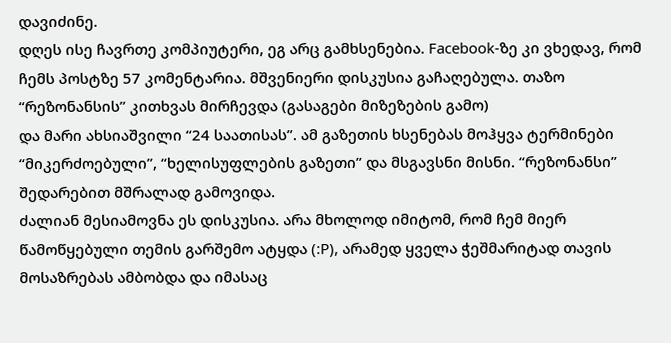დავიძინე.
დღეს ისე ჩავრთე კომპიუტერი, ეგ არც გამხსენებია. Facebook-ზე კი ვხედავ, რომ ჩემს პოსტზე 57 კომენტარია. მშვენიერი დისკუსია გაჩაღებულა. თაზო “რეზონანსის” კითხვას მირჩევდა (გასაგები მიზეზების გამო)
და მარი ახსიაშვილი “24 საათისას”. ამ გაზეთის ხსენებას მოჰყვა ტერმინები “მიკერძოებული”, “ხელისუფლების გაზეთი” და მსგავსნი მისნი. “რეზონანსი” შედარებით მშრალად გამოვიდა.
ძალიან მესიამოვნა ეს დისკუსია. არა მხოლოდ იმიტომ, რომ ჩემ მიერ წამოწყებული თემის გარშემო ატყდა (:P), არამედ ყველა ჭეშმარიტად თავის მოსაზრებას ამბობდა და იმასაც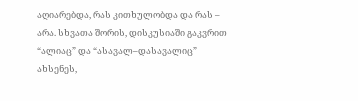აღიარებდა, რას კითხულობდა და რას – არა. სხვათა შორის, დისკუსიაში გაკვრით “ალიაც” და “ასავალ–დასავალიც” ახსენეს,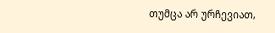თუმცა არ ურჩევიათ,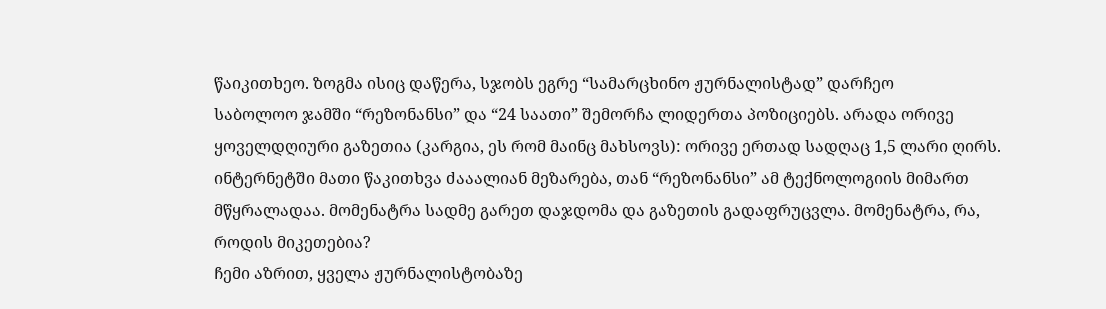წაიკითხეო. ზოგმა ისიც დაწერა, სჯობს ეგრე “სამარცხინო ჟურნალისტად” დარჩეო
საბოლოო ჯამში “რეზონანსი” და “24 საათი” შემორჩა ლიდერთა პოზიციებს. არადა ორივე ყოველდღიური გაზეთია (კარგია, ეს რომ მაინც მახსოვს): ორივე ერთად სადღაც 1,5 ლარი ღირს. ინტერნეტში მათი წაკითხვა ძააალიან მეზარება, თან “რეზონანსი” ამ ტექნოლოგიის მიმართ მწყრალადაა. მომენატრა სადმე გარეთ დაჯდომა და გაზეთის გადაფრუცვლა. მომენატრა, რა, როდის მიკეთებია?
ჩემი აზრით, ყველა ჟურნალისტობაზე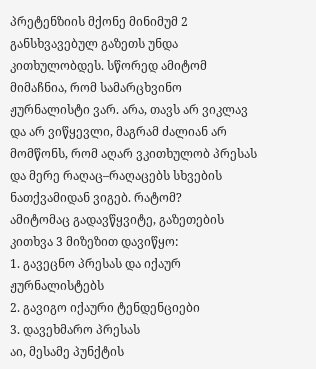პრეტენზიის მქონე მინიმუმ 2 განსხვავებულ გაზეთს უნდა კითხულობდეს. სწორედ ამიტომ მიმაჩნია, რომ სამარცხვინო ჟურნალისტი ვარ. არა, თავს არ ვიკლავ და არ ვიწყევლი, მაგრამ ძალიან არ მომწონს, რომ აღარ ვკითხულობ პრესას და მერე რაღაც–რაღაცებს სხვების ნათქვამიდან ვიგებ. რატომ?
ამიტომაც გადავწყვიტე, გაზეთების კითხვა 3 მიზეზით დავიწყო:
1. გავეცნო პრესას და იქაურ ჟურნალისტებს
2. გავიგო იქაური ტენდენციები
3. დავეხმარო პრესას
აი, მესამე პუნქტის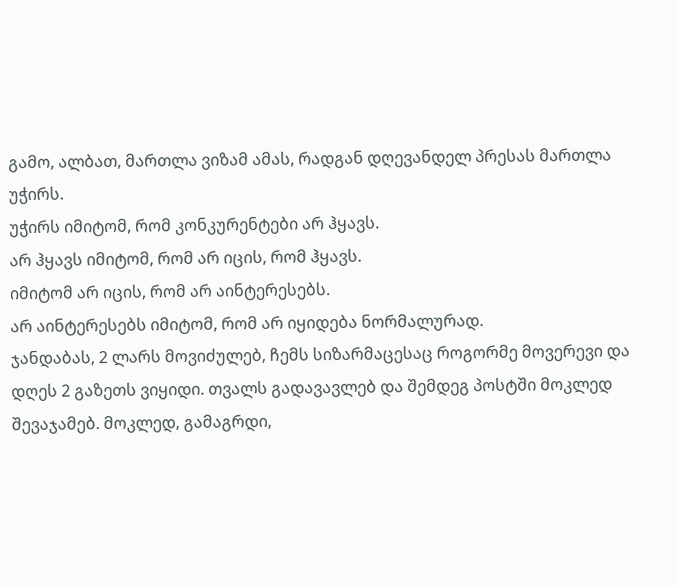გამო, ალბათ, მართლა ვიზამ ამას, რადგან დღევანდელ პრესას მართლა უჭირს.
უჭირს იმიტომ, რომ კონკურენტები არ ჰყავს.
არ ჰყავს იმიტომ, რომ არ იცის, რომ ჰყავს.
იმიტომ არ იცის, რომ არ აინტერესებს.
არ აინტერესებს იმიტომ, რომ არ იყიდება ნორმალურად.
ჯანდაბას, 2 ლარს მოვიძულებ, ჩემს სიზარმაცესაც როგორმე მოვერევი და დღეს 2 გაზეთს ვიყიდი. თვალს გადავავლებ და შემდეგ პოსტში მოკლედ შევაჯამებ. მოკლედ, გამაგრდი,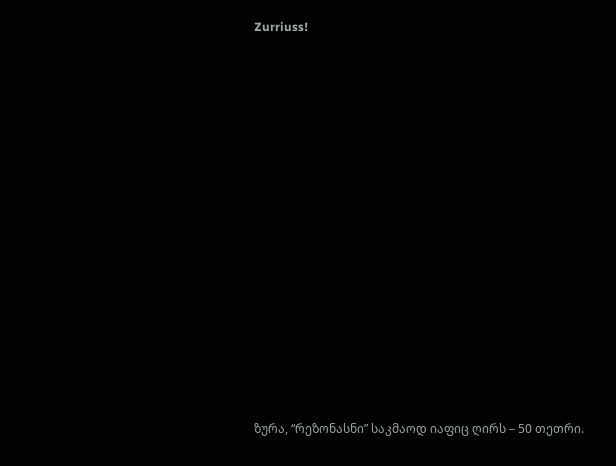Zurriuss!














ზურა, “რეზონასნი” საკმაოდ იაფიც ღირს – 50 თეთრი.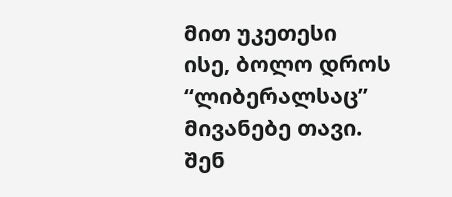მით უკეთესი
ისე, ბოლო დროს “ლიბერალსაც” მივანებე თავი. შენ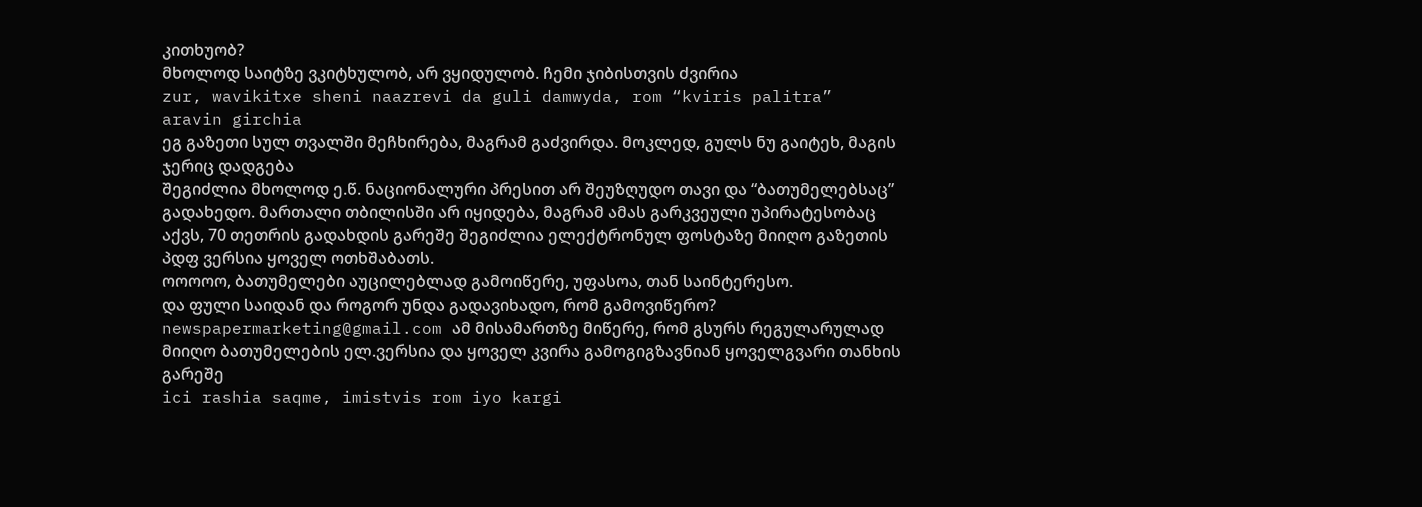კითხუობ?
მხოლოდ საიტზე ვკიტხულობ, არ ვყიდულობ. ჩემი ჯიბისთვის ძვირია
zur, wavikitxe sheni naazrevi da guli damwyda, rom “kviris palitra” aravin girchia
ეგ გაზეთი სულ თვალში მეჩხირება, მაგრამ გაძვირდა. მოკლედ, გულს ნუ გაიტეხ, მაგის ჯერიც დადგება
შეგიძლია მხოლოდ ე.წ. ნაციონალური პრესით არ შეუზღუდო თავი და “ბათუმელებსაც” გადახედო. მართალი თბილისში არ იყიდება, მაგრამ ამას გარკვეული უპირატესობაც აქვს, 70 თეთრის გადახდის გარეშე შეგიძლია ელექტრონულ ფოსტაზე მიიღო გაზეთის პდფ ვერსია ყოველ ოთხშაბათს.
ოოოოო, ბათუმელები აუცილებლად გამოიწერე, უფასოა, თან საინტერესო.
და ფული საიდან და როგორ უნდა გადავიხადო, რომ გამოვიწერო?
newspapermarketing@gmail.com ამ მისამართზე მიწერე, რომ გსურს რეგულარულად მიიღო ბათუმელების ელ.ვერსია და ყოველ კვირა გამოგიგზავნიან ყოველგვარი თანხის გარეშე
ici rashia saqme, imistvis rom iyo kargi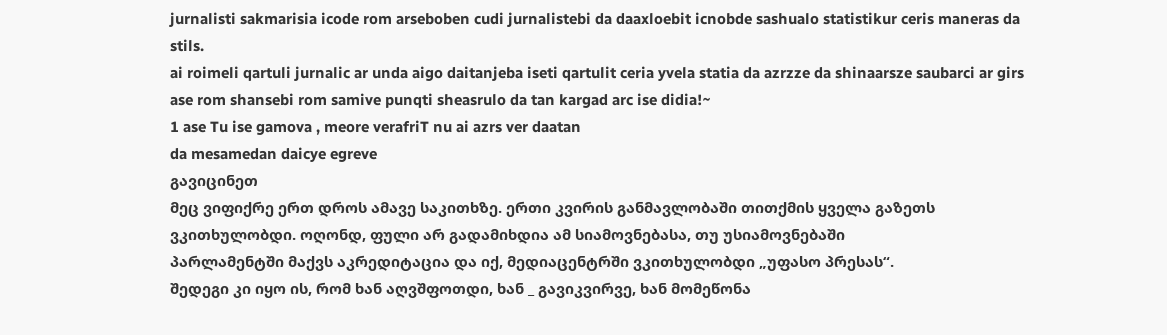jurnalisti sakmarisia icode rom arseboben cudi jurnalistebi da daaxloebit icnobde sashualo statistikur ceris maneras da stils.
ai roimeli qartuli jurnalic ar unda aigo daitanjeba iseti qartulit ceria yvela statia da azrzze da shinaarsze saubarci ar girs
ase rom shansebi rom samive punqti sheasrulo da tan kargad arc ise didia!~
1 ase Tu ise gamova , meore verafriT nu ai azrs ver daatan
da mesamedan daicye egreve
გავიცინეთ
მეც ვიფიქრე ერთ დროს ამავე საკითხზე. ერთი კვირის განმავლობაში თითქმის ყველა გაზეთს ვკითხულობდი. ოღონდ, ფული არ გადამიხდია ამ სიამოვნებასა, თუ უსიამოვნებაში
პარლამენტში მაქვს აკრედიტაცია და იქ, მედიაცენტრში ვკითხულობდი „უფასო პრესას“.
შედეგი კი იყო ის, რომ ხან აღვშფოთდი, ხან _ გავიკვირვე, ხან მომეწონა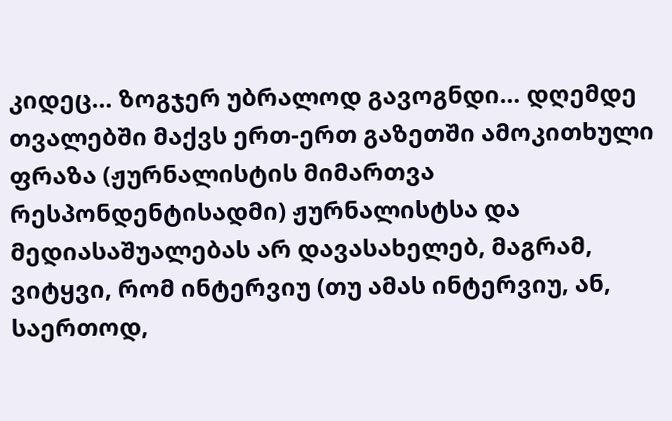კიდეც… ზოგჯერ უბრალოდ გავოგნდი… დღემდე თვალებში მაქვს ერთ-ერთ გაზეთში ამოკითხული ფრაზა (ჟურნალისტის მიმართვა რესპონდენტისადმი) ჟურნალისტსა და მედიასაშუალებას არ დავასახელებ, მაგრამ, ვიტყვი, რომ ინტერვიუ (თუ ამას ინტერვიუ, ან, საერთოდ,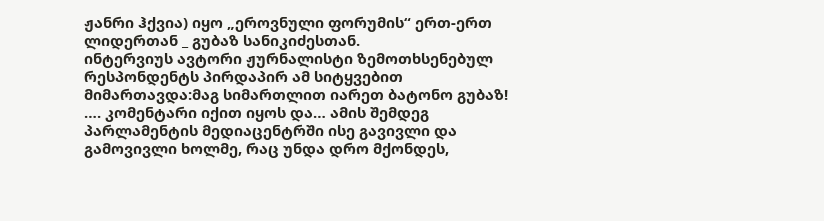ჟანრი ჰქვია) იყო „ეროვნული ფორუმის“ ერთ-ერთ ლიდერთან _ გუბაზ სანიკიძესთან.
ინტერვიუს ავტორი ჟურნალისტი ზემოთხსენებულ რესპონდენტს პირდაპირ ამ სიტყვებით მიმართავდა:მაგ სიმართლით იარეთ ბატონო გუბაზ!
…. კომენტარი იქით იყოს და… ამის შემდეგ პარლამენტის მედიაცენტრში ისე გავივლი და გამოვივლი ხოლმე, რაც უნდა დრო მქონდეს,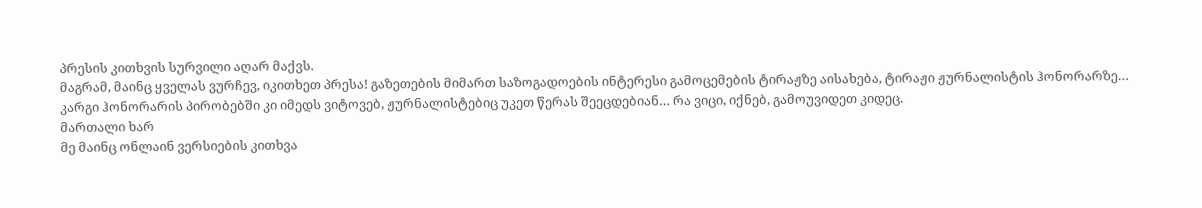პრესის კითხვის სურვილი აღარ მაქვს.
მაგრამ, მაინც ყველას ვურჩევ, იკითხეთ პრესა! გაზეთების მიმართ საზოგადოების ინტერესი გამოცემების ტირაჟზე აისახება, ტირაჟი ჟურნალისტის ჰონორარზე… კარგი ჰონორარის პირობებში კი იმედს ვიტოვებ, ჟურნალისტებიც უკეთ წერას შეეცდებიან… რა ვიცი, იქნებ, გამოუვიდეთ კიდეც.
მართალი ხარ
მე მაინც ონლაინ ვერსიების კითხვა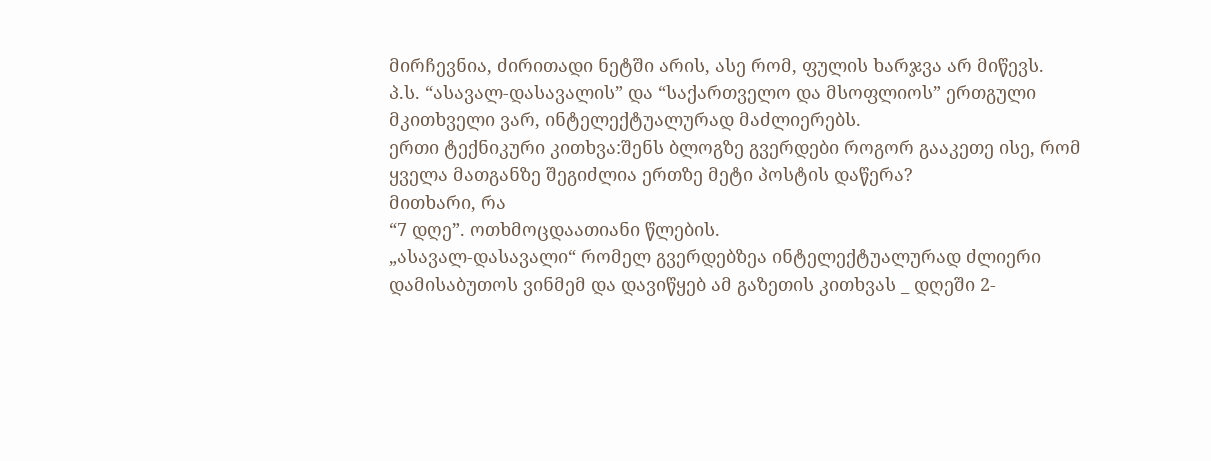მირჩევნია, ძირითადი ნეტში არის, ასე რომ, ფულის ხარჯვა არ მიწევს.
პ.ს. “ასავალ-დასავალის” და “საქართველო და მსოფლიოს” ერთგული მკითხველი ვარ, ინტელექტუალურად მაძლიერებს.
ერთი ტექნიკური კითხვა:შენს ბლოგზე გვერდები როგორ გააკეთე ისე, რომ ყველა მათგანზე შეგიძლია ერთზე მეტი პოსტის დაწერა?
მითხარი, რა
“7 დღე”. ოთხმოცდაათიანი წლების.
„ასავალ-დასავალი“ რომელ გვერდებზეა ინტელექტუალურად ძლიერი დამისაბუთოს ვინმემ და დავიწყებ ამ გაზეთის კითხვას _ დღეში 2-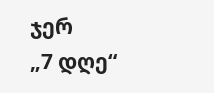ჯერ
„7 დღე“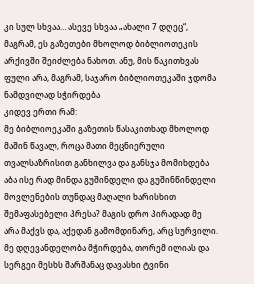კი სულ სხვაა… ასევე სხვაა „ახალი 7 დღეც“, მაგრამ, ეს გაზეთები მხოლოდ ბიბლიოთეკის არქივში შეიძლება ნახოთ. ანუ, მის წაკითხვას ფული არა, მაგრამ, საჯარო ბიბლიოთეკაში ჯდომა ნამდვილად სჭირდება
კიდევ ერთი რამ:
მე ბიბლიოეკაში გაზეთის წასაკითხად მხოლოდ მაშინ წავალ, როცა მათი მეცნიერული თვალსაზრისით განხილვა და განსჯა მომიხდება
აბა ისე რად მინდა გუშინდელი და გუშინწინდელი მოვლენების თუნდაც მაღალი ხარისხით შემაფასებელი პრესა? მაგის დრო პირადად მე არა მაქვს და, აქედან გამომდინარე, არც სურვილი.
მე დღევანდელობა მჭირდება, თორემ ილიას და სერგეი მესხს შარშანაც დავასხი ტვინი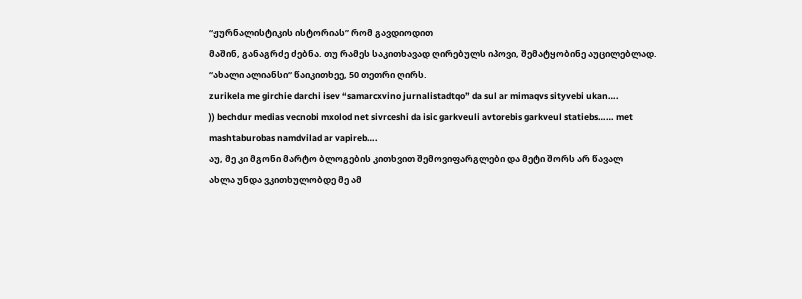“ჟურნალისტიკის ისტორიას” რომ გავდიოდით
მაშინ, განაგრძე ძებნა. თუ რამეს საკითხავად ღირებულს იპოვი, შემატყობინე აუცილებლად.
“ახალი ალიანსი“ წაიკითხეე, 50 თეთრი ღირს.
zurikela me girchie darchi isev “samarcxvino jurnalistadtqo” da sul ar mimaqvs sityvebi ukan….
)) bechdur medias vecnobi mxolod net sivrceshi da isic garkveuli avtorebis garkveul statiebs…… met mashtaburobas namdvilad ar vapireb….
აუ, მე კი მგონი მარტო ბლოგების კითხვით შემოვიფარგლები და მეტი შორს არ წავალ
ახლა უნდა ვკითხულობდე მე ამ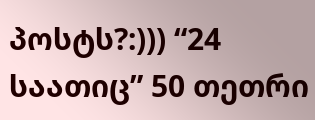პოსტს?:))) “24 საათიც” 50 თეთრი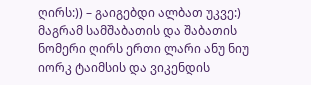ღირს:)) – გაიგებდი ალბათ უკვე:) მაგრამ სამშაბათის და შაბათის ნომერი ღირს ერთი ლარი ანუ ნიუ იორკ ტაიმსის და ვიკენდის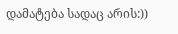დამატება სადაც არის:))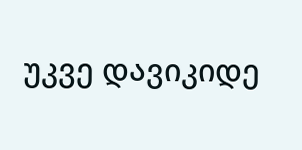უკვე დავიკიდე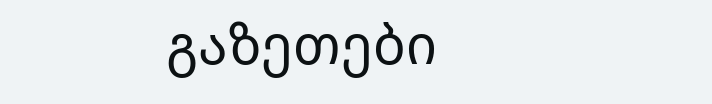გაზეთები